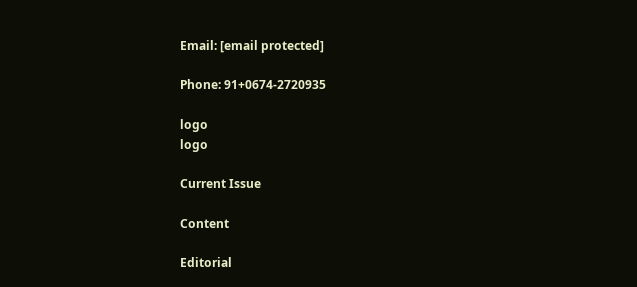Email: [email protected]

Phone: 91+0674-2720935

logo
logo

Current Issue

Content

Editorial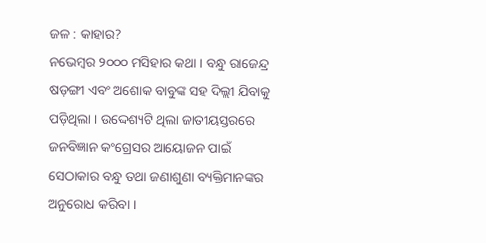ଜଳ : କାହାର?
ନଭେମ୍ବର ୨୦୦୦ ମସିହାର କଥା । ବନ୍ଧୁ ରାଜେନ୍ଦ୍ର ଷଡ଼ଙ୍ଗୀ ଏବଂ ଅଶୋକ ବାବୁଙ୍କ ସହ ଦିଲ୍ଲୀ ଯିବାକୁ ପଡ଼ିଥିଲା । ଉଦ୍ଦେଶ୍ୟଟି ଥିଲା ଜାତୀୟସ୍ତରରେ ଜନବିଜ୍ଞାନ କଂଗ୍ରେସର ଆୟୋଜନ ପାଇଁ ସେଠାକାର ବନ୍ଧୁ ତଥା ଜଣାଶୁଣା ବ୍ୟକ୍ତିମାନଙ୍କର ଅନୁରୋଧ କରିବା ।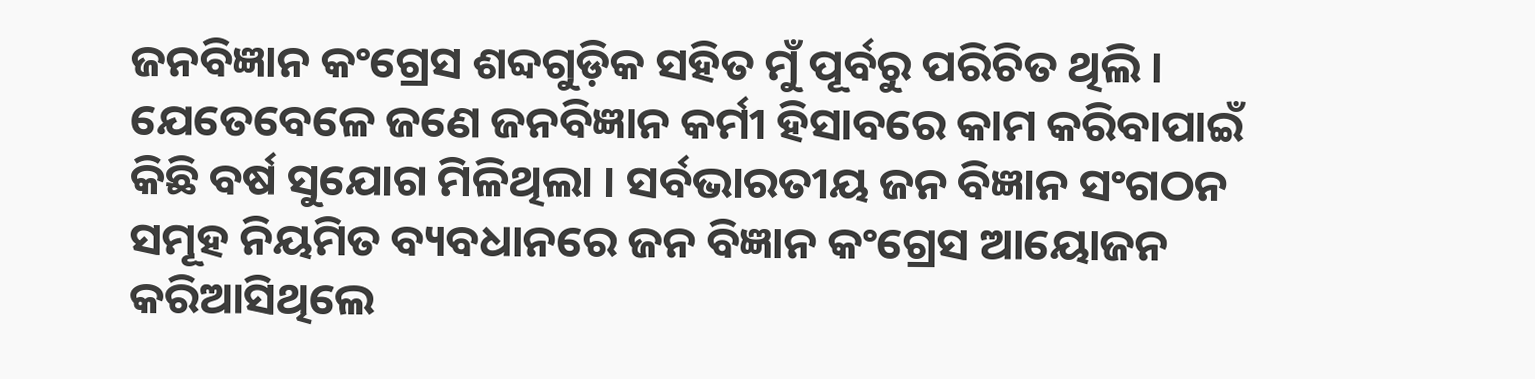ଜନବିଜ୍ଞାନ କଂଗ୍ରେସ ଶବ୍ଦଗୁଡ଼ିକ ସହିତ ମୁଁ ପୂର୍ବରୁ ପରିଚିତ ଥିଲି । ଯେତେବେଳେ ଜଣେ ଜନବିଜ୍ଞାନ କର୍ମୀ ହିସାବରେ କାମ କରିବାପାଇଁ କିଛି ବର୍ଷ ସୁଯୋଗ ମିଳିଥିଲା । ସର୍ବଭାରତୀୟ ଜନ ବିଜ୍ଞାନ ସଂଗଠନ ସମୂହ ନିୟମିତ ବ୍ୟବଧାନରେ ଜନ ବିଜ୍ଞାନ କଂଗ୍ରେସ ଆୟୋଜନ କରିଆସିଥିଲେ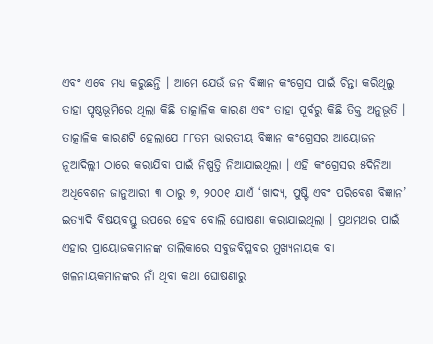ଏବଂ ଏବେ ମଧ୍ୟ କରୁଛନ୍ତି । ଆମେ ଯେଉଁ ଜନ ବିଜ୍ଞାନ କଂଗ୍ରେସ ପାଇଁ ଚିନ୍ତା କରିଥିଲୁ ତାହା ପୃଷ୍ଠଭୂମିରେ ଥିଲା କିଛି ତାତ୍କାଳିକ କାରଣ ଏବଂ ତାହା ପୂର୍ବରୁ କିଛି ତିକ୍ତ ଅନୁଭୂତି । ତାତ୍କାଳିକ କାରଣଟି ହେଲାଯେ ୮୮ତମ ଭାରତୀୟ ବିଜ୍ଞାନ କଂଗ୍ରେସର ଆୟୋଜନ ନୂଆଦିଲ୍ଲୀ ଠାରେ କରାଯିବା ପାଇଁ ନିଷ୍ପତ୍ତି ନିଆଯାଇଥିଲା । ଏହି କଂଗ୍ରେସର ୫ଦିନିଆ ଅଧିବେଶନ ଜାନୁଆରୀ ୩ ଠାରୁ ୭, ୨୦୦୧ ଯାଏଁ ‘ଖାଦ୍ୟ, ପୁଷ୍ଟି ଏବଂ ପରିବେଶ ବିଜ୍ଞାନ’ ଇତ୍ୟାଦି ବିଷୟବସ୍ତୁ ଉପରେ ହେବ ବୋଲି ଘୋଷଣା କରାଯାଇଥିଲା । ପ୍ରଥମଥର ପାଇଁ ଏହାର ପ୍ରାୟୋଜକମାନଙ୍କ ତାଲିକାରେ ସବୁଜବିପ୍ଳବର ମୁଖ୍ୟନାୟକ ବା ଖଳନାୟକମାନଙ୍କର ନାଁ ଥିବା କଥା ଘୋଷଣାରୁ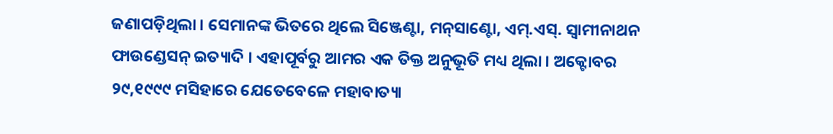ଜଣାପଡ଼ିଥିଲା । ସେମାନଙ୍କ ଭିତରେ ଥିଲେ ସିଞ୍ଜେଣ୍ଟା, ମନ୍‌ସାଣ୍ଟୋ, ଏମ୍‌.ଏସ୍‌. ସ୍ୱାମୀନାଥନ ଫାଉଣ୍ଡେସନ୍ ଇତ୍ୟାଦି । ଏହାପୂର୍ବରୁ ଆମର ଏକ ତିକ୍ତ ଅନୁଭୂତି ମଧ୍ୟ ଥିଲା । ଅକ୍ଟୋବର ୨୯,୧୯୯୯ ମସିହାରେ ଯେତେବେଳେ ମହାବାତ୍ୟା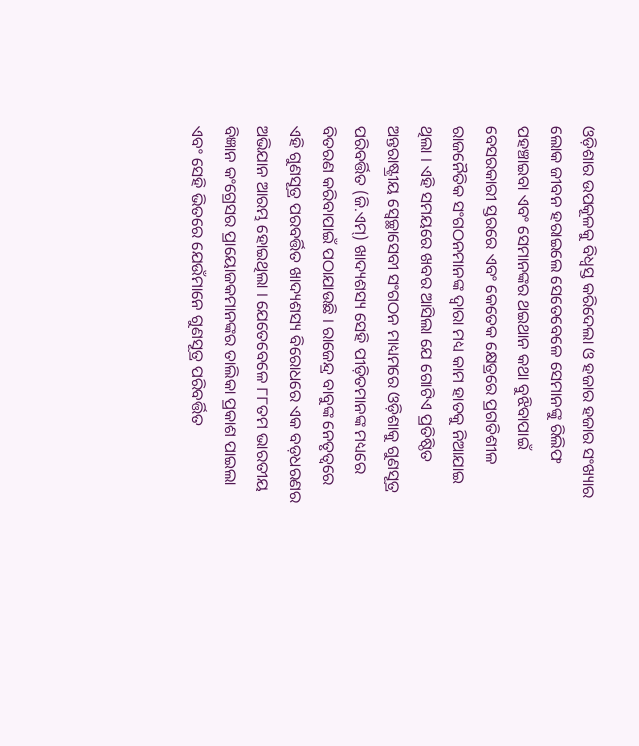ଓଡ଼ିଶାର ଉପକୂଳକୁ ବିଧ୍ୱସ୍ତ କରିଦେଲା ଓ ହଜାର ହଜାର ସଂଖ୍ୟାର ଲୋକ ଜୀବନ ହରାଇଲେ ସେତେବେଳେ ସେମାନଙ୍କୁ ରିଲିଫ ପହଞ୍ଚାଇବା ଏବଂ ସେମାନଙ୍କର ଥଇଥାନ କଥା ବୁଝିବାପାଇଁ ବେସରକାରୀ ସ୍ତରରେ ଏବଂ କେତେକ କ୍ଷେତ୍ରରେ ପ୍ରଗତିଶୀଳ ରାଜନୈତିକ ସଂଗଠନମାନଙ୍କ ଦ୍ୱାରା ମଧ୍ୟ କାମ ହାତକୁ ନିଆଯାଇ ଥିଲା । ଏହି ସମୟରେ ଖବର ଆସିଲା ଯେ ଗୋଟିଏ ପ୍ରତିଷ୍ଠିତ ଅନ୍ତରାଷ୍ଟ୍ରୀୟ ସ୍ୱେଚ୍ଛାସେବୀ ସଂଗଠନ ମାଧ୍ୟମରେ ଓଡ଼ିଶାକୁ ଗୁଣସୂତ୍ର ପରିବର୍ତ୍ତିତ (ଜି.ଏମ୍‌) ଖାଦ୍ୟଶସ୍ୟ ସେହି ପୀଡ଼ିତମାନଙ୍କ ମଧ୍ୟରେ ବିତରଣ କରିବାପାଇଁ ପଠାଯାଉଛି । ରାଜେନ୍ଦ୍ର ବାବୁଙ୍କ ନେତୃତ୍ୱରେ ଏହି ଗୁଣସୂତ୍ର ପରବର୍ତ୍ତିତ ଖାଦ୍ୟଶସ୍ୟ ବିରୋଧରେ ଏକ ବଡ଼ଧରଣର ଅଭିଯାନ ଆରମ୍ଭ ହୋଇଥିଲା । ଯେତେବେଳେ ୮୮ତମ ଭାରତୀୟ ବିଜ୍ଞାନ କଂଗ୍ରେସର ପ୍ରାୟୋଜକମାନଙ୍କର ତାଲିକା ପ୍ରକାଶ ପାଇଲା ଏବଂ ସେହି ଭିତରେ ଯେଉଁମାନେ ଗୁଣସୂତ୍ର ପରିବର୍ତ୍ତିତ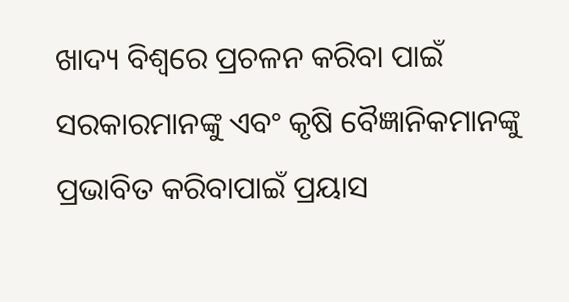ଖାଦ୍ୟ ବିଶ୍ୱରେ ପ୍ରଚଳନ କରିବା ପାଇଁ ସରକାରମାନଙ୍କୁ ଏବଂ କୃଷି ବୈଜ୍ଞାନିକମାନଙ୍କୁ ପ୍ରଭାବିତ କରିବାପାଇଁ ପ୍ରୟାସ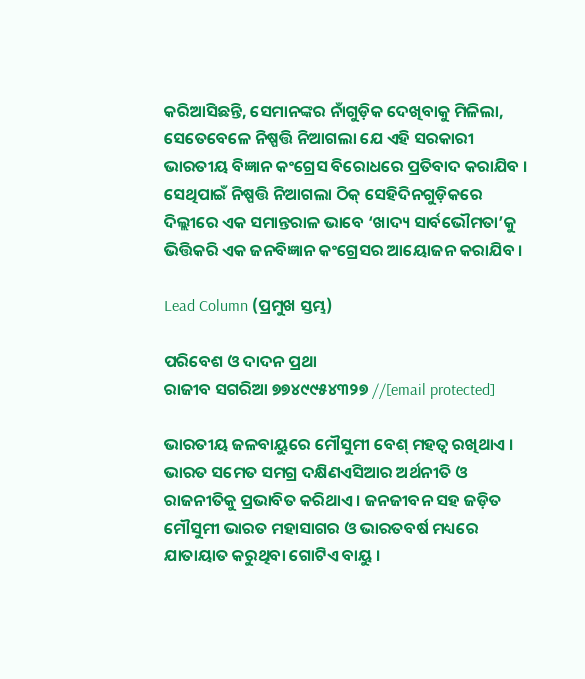କରିଆସିଛନ୍ତି, ସେମାନଙ୍କର ନାଁଗୁଡ଼ିକ ଦେଖିବାକୁ ମିଳିଲା, ସେତେବେଳେ ନିଷ୍ପତ୍ତି ନିଆଗଲା ଯେ ଏହି ସରକାରୀ ଭାରତୀୟ ବିଜ୍ଞାନ କଂଗ୍ରେସ ବିରୋଧରେ ପ୍ରତିବାଦ କରାଯିବ । ସେଥିପାଇଁ ନିଷ୍ପତ୍ତି ନିଆଗଲା ଠିକ୍ ସେହିଦିନଗୁଡ଼ିକରେ ଦିଲ୍ଲୀରେ ଏକ ସମାନ୍ତରାଳ ଭାବେ ‘ଖାଦ୍ୟ ସାର୍ବଭୌମତା’କୁ ଭିତ୍ତିକରି ଏକ ଜନବିଜ୍ଞାନ କଂଗ୍ରେସର ଆୟୋଜନ କରାଯିବ ।

Lead Column (ପ୍ରମୁଖ ସ୍ତମ୍ଭ)

ପରିବେଶ ଓ ଦାଦନ ପ୍ରଥା
ରାଜୀବ ସଗରିଆ ୭୭୪୯୯୫୪୩୨୭ //[email protected]

ଭାରତୀୟ ଜଳବାୟୁରେ ମୌସୁମୀ ବେଶ୍ ମହତ୍ୱ ରଖିଥାଏ । ଭାରତ ସମେତ ସମଗ୍ର ଦକ୍ଷିଣଏସିଆର ଅର୍ଥନୀତି ଓ ରାଜନୀତିକୁ ପ୍ରଭାବିତ କରିଥାଏ । ଜନଜୀବନ ସହ ଜଡ଼ିତ ମୌସୁମୀ ଭାରତ ମହାସାଗର ଓ ଭାରତବର୍ଷ ମଧ୍ୟରେ ଯାତାୟାତ କରୁଥିବା ଗୋଟିଏ ବାୟୁ ।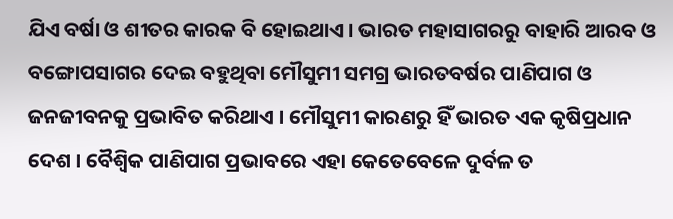ଯିଏ ବର୍ଷା ଓ ଶୀତର କାରକ ବି ହୋଇଥାଏ । ଭାରତ ମହାସାଗରରୁ ବାହାରି ଆରବ ଓ ବଙ୍ଗୋପସାଗର ଦେଇ ବହୁଥିବା ମୌସୁମୀ ସମଗ୍ର ଭାରତବର୍ଷର ପାଣିପାଗ ଓ ଜନଜୀବନକୁ ପ୍ରଭାବିତ କରିଥାଏ । ମୌସୁମୀ କାରଣରୁ ହିଁ ଭାରତ ଏକ କୃଷିପ୍ରଧାନ ଦେଶ । ବୈଶ୍ୱିକ ପାଣିପାଗ ପ୍ରଭାବରେ ଏହା କେତେବେଳେ ଦୁର୍ବଳ ତ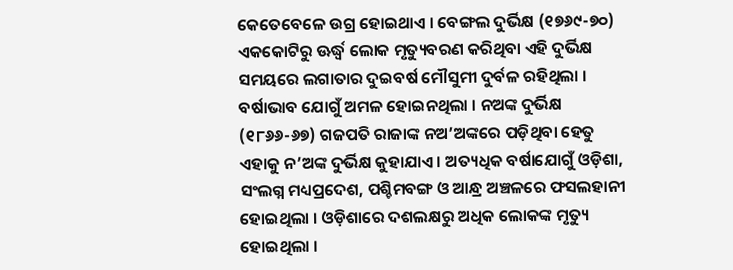କେତେବେଳେ ଉଗ୍ର ହୋଇଥାଏ । ବେଙ୍ଗଲ ଦୁର୍ଭିକ୍ଷ (୧୭୬୯-୭୦) ଏକକୋଟିରୁ ଊର୍ଦ୍ଧ୍ୱ ଲୋକ ମୃତ୍ୟୁବରଣ କରିଥିବା ଏହି ଦୁର୍ଭିକ୍ଷ ସମୟରେ ଲଗାତାର ଦୁଇବର୍ଷ ମୌସୁମୀ ଦୁର୍ବଳ ରହିଥିଲା । ବର୍ଷାଭାବ ଯୋଗୁଁ ଅମଳ ହୋଇନଥିଲା । ନଅଙ୍କ ଦୁର୍ଭିକ୍ଷ (୧୮୬୬-୬୭) ଗଜପତି ରାଜାଙ୍କ ନଅ’ଅଙ୍କରେ ପଡ଼ିଥିବା ହେତୁ ଏହାକୁ ନ’ଅଙ୍କ ଦୁର୍ଭିକ୍ଷ କୁହାଯାଏ । ଅତ୍ୟଧିକ ବର୍ଷାଯୋଗୁଁ ଓଡ଼ିଶା, ସଂଲଗ୍ନ ମଧ୍ୟପ୍ରଦେଶ, ପଶ୍ଚିମବଙ୍ଗ ଓ ଆନ୍ଧ୍ର ଅଞ୍ଚଳରେ ଫସଲହାନୀ ହୋଇଥିଲା । ଓଡ଼ିଶାରେ ଦଶଲକ୍ଷରୁ ଅଧିକ ଲୋକଙ୍କ ମୃତ୍ୟୁ ହୋଇଥିଲା ।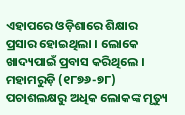ଏହାପରେ ଓଡ଼ିଶାରେ ଶିକ୍ଷାର ପ୍ରସାର ହୋଇଥିଲା । ଲୋକେ ଖାଦ୍ୟପାଇଁ ପ୍ରବାସ କରିଥିଲେ । ମହାମରୁଡ଼ି (୧୮୭୬-୭୮) ପଚାଶଲକ୍ଷରୁ ଅଧିକ ଲୋକଙ୍କ ମୃତ୍ୟୁ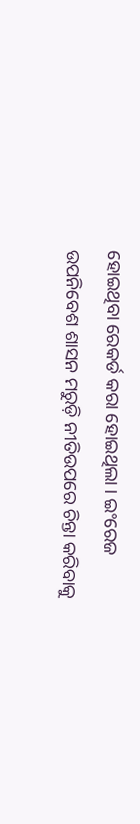ହୋଇଥିବା ରେକର୍ଡ କରା ହୋଇଥିଲା । ଇଂରେଜ ଉପନିବେଶ ଶାସନ ମରୁଡ଼ି ନୀତିଉପରେ ଚିନ୍ତା କରିବାକୁ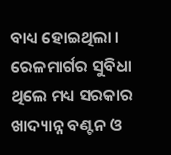ବାଧ୍ୟ ହୋଇଥିଲା । ରେଳମାର୍ଗର ସୁବିଧା ଥିଲେ ମଧ୍ୟ ସରକାର ଖାଦ୍ୟାନ୍ନ ବଣ୍ଟନ ଓ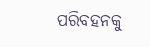ପରିବହନକୁ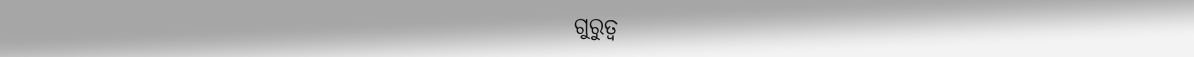ଗୁରୁତ୍ୱ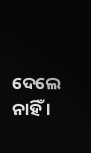ଦେଲେ ନାହିଁ ।